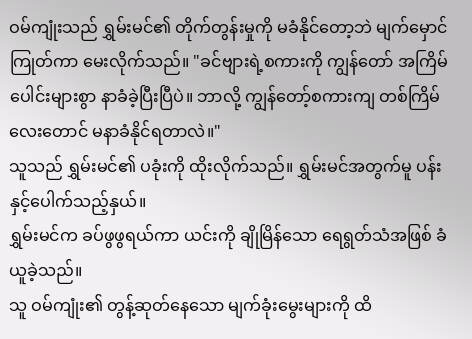ဝမ်ကျုံးသည် ရွှမ်းမင်၏ တိုက်တွန်းမှုကို မခံနိုင်တော့ဘဲ မျက်မှောင်ကြုတ်ကာ မေးလိုက်သည်။ "ခင်ဗျားရဲ့စကားကို ကျွန်တော် အကြိမ်ပေါင်းများစွာ နာခံခဲ့ပြီးပြီပဲ။ ဘာလို့ ကျွန်တော့်စကားကျ တစ်ကြိမ်လေးတောင် မနာခံနိုင်ရတာလဲ။"
သူသည် ရွှမ်းမင်၏ ပခုံးကို ထိုးလိုက်သည်။ ရွှမ်းမင်အတွက်မူ ပန်းနှင့်ပေါက်သည့်နှယ်။
ရွှမ်းမင်က ခပ်ဖွဖွရယ်ကာ ယင်းကို ချိုမြိန်သော ရေရွတ်သံအဖြစ် ခံယူခဲ့သည်။
သူ ဝမ်ကျုံး၏ တွန့်ဆုတ်နေသော မျက်ခုံးမွေးများကို ထိ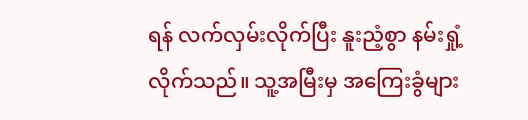ရန် လက်လှမ်းလိုက်ပြီး နူးညံ့စွာ နမ်းရှုံ့လိုက်သည်။ သူ့အမြီးမှ အကြေးခွံများ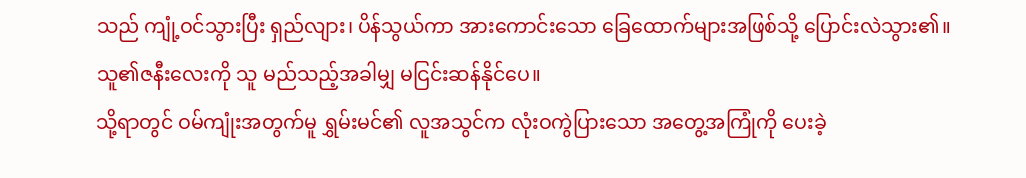သည် ကျုံ့ဝင်သွားပြီး ရှည်လျား၊ ပိန်သွယ်ကာ အားကောင်းသော ခြေထောက်များအဖြစ်သို့ ပြောင်းလဲသွား၏။
သူ၏ဇနီးလေးကို သူ မည်သည့်အခါမျှ မငြင်းဆန်နိုင်ပေ။
သို့ရာတွင် ဝမ်ကျုံးအတွက်မူ ရွှမ်းမင်၏ လူအသွင်က လုံးဝကွဲပြားသော အတွေ့အကြုံကို ပေးခဲ့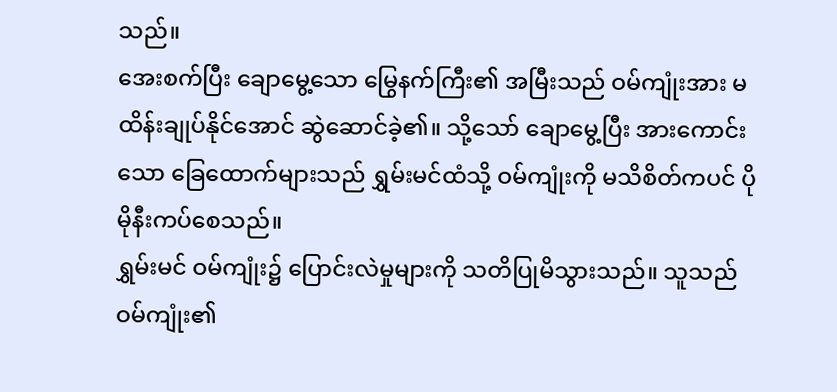သည်။
အေးစက်ပြီး ချောမွေ့သော မြွေနက်ကြီး၏ အမြီးသည် ဝမ်ကျုံးအား မထိန်းချုပ်နိုင်အောင် ဆွဲဆောင်ခဲ့၏။ သို့သော် ချောမွေ့ပြီး အားကောင်းသော ခြေထောက်များသည် ရွှမ်းမင်ထံသို့ ဝမ်ကျုံးကို မသိစိတ်ကပင် ပိုမိုနီးကပ်စေသည်။
ရွှမ်းမင် ဝမ်ကျုံး၌ ပြောင်းလဲမှုများကို သတိပြုမိသွားသည်။ သူသည် ဝမ်ကျုံး၏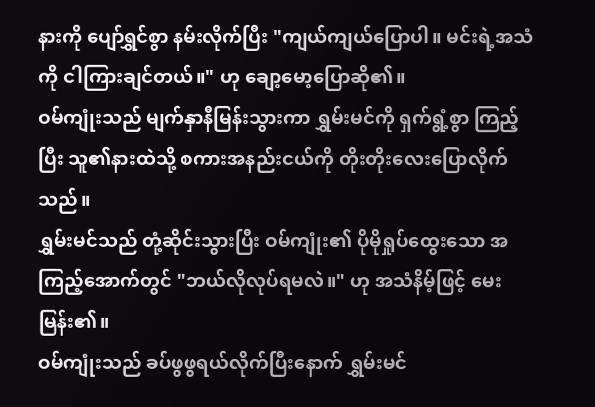နားကို ပျော်ရွှင်စွာ နမ်းလိုက်ပြီး "ကျယ်ကျယ်ပြောပါ။ မင်းရဲ့အသံကို ငါကြားချင်တယ်။" ဟု ချော့မော့ပြောဆို၏။
ဝမ်ကျုံးသည် မျက်နှာနီမြန်းသွားကာ ရွှမ်းမင်ကို ရှက်ရွံ့စွာ ကြည့်ပြီး သူ၏နားထဲသို့ စကားအနည်းငယ်ကို တိုးတိုးလေးပြောလိုက်သည်။
ရွှမ်းမင်သည် တုံ့ဆိုင်းသွားပြီး ဝမ်ကျုံး၏ ပိုမိုရှုပ်ထွေးသော အကြည့်အောက်တွင် "ဘယ်လိုလုပ်ရမလဲ။" ဟု အသံနိမ့်ဖြင့် မေးမြန်း၏။
ဝမ်ကျုံးသည် ခပ်ဖွဖွရယ်လိုက်ပြီးနောက် ရွှမ်းမင်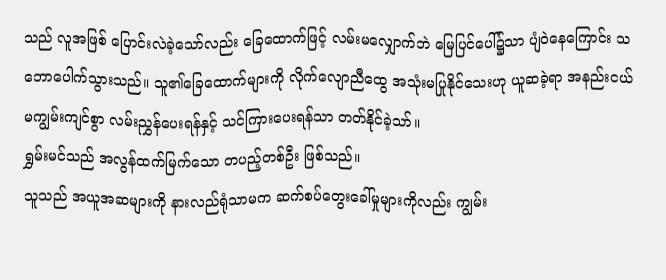သည် လူအဖြစ် ပြောင်းလဲခဲ့သော်လည်း ခြေထောက်ဖြင့် လမ်းမလျှောက်ဘဲ မြေပြင်ပေါ်၌သာ ပျံဝဲနေကြောင်း သဘောပေါက်သွားသည်။ သူ၏ခြေထောက်များကို လိုက်လျောညီထွေ အသုံးမပြုနိုင်သေးဟု ယူဆခဲ့ရာ အနည်းငယ် မကျွမ်းကျင်စွာ လမ်းညွှန်ပေးရန်နှင့် သင်ကြားပေးရန်သာ တတ်နိုင်ခဲ့သာ်။
ရွှမ်းမင်သည် အလွန်ထက်မြက်သော တပည့်တစ်ဦး ဖြစ်သည်။
သူသည် အယူအဆများကို နားလည်ရုံသာမက ဆက်စပ်တွေးခေါ်မှုများကိုလည်း ကျွမ်း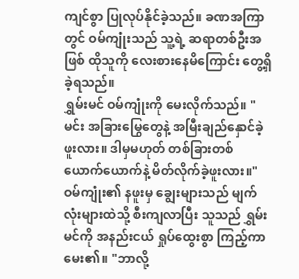ကျင်စွာ ပြုလုပ်နိုင်ခဲ့သည်။ ခဏအကြာတွင် ဝမ်ကျုံးသည် သူ့ရဲ့ ဆရာတစ်ဦးအဖြစ် ထိုသူကို လေးစားနေမိကြောင်း တွေ့ရှိခဲ့ရသည်။
ရွှမ်းမင် ဝမ်ကျုံးကို မေးလိုက်သည်။ "မင်း အခြားမြွေတွေနဲ့ အမြီးချည်နှောင်ခဲ့ဖူးလား။ ဒါမှမဟုတ် တစ်ခြားတစ်ယောက်ယောက်နဲ့ မိတ်လိုက်ခဲ့ဖူးလား။"
ဝမ်ကျုံး၏ နဖူးမှ ချွေးများသည် မျက်လုံးများထဲသို့ စီးကျလာပြီး သူသည် ရွှမ်းမင်ကို အနည်းငယ် ရှုပ်ထွေးစွာ ကြည့်ကာ မေး၏။ "ဘာလို့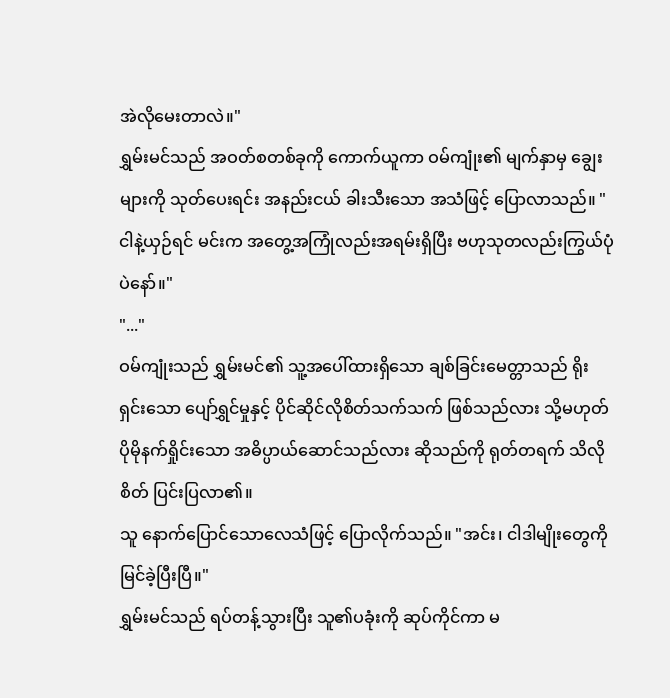အဲလိုမေးတာလဲ။"
ရွှမ်းမင်သည် အဝတ်စတစ်ခုကို ကောက်ယူကာ ဝမ်ကျုံး၏ မျက်နှာမှ ချွေးများကို သုတ်ပေးရင်း အနည်းငယ် ခါးသီးသော အသံဖြင့် ပြောလာသည်။ "ငါနဲ့ယှဉ်ရင် မင်းက အတွေ့အကြုံလည်းအရမ်းရှိပြီး ဗဟုသုတလည်းကြွယ်ပုံပဲနော်။"
"..."
ဝမ်ကျုံးသည် ရွှမ်းမင်၏ သူ့အပေါ်ထားရှိသော ချစ်ခြင်းမေတ္တာသည် ရိုးရှင်းသော ပျော်ရွှင်မှုနှင့် ပိုင်ဆိုင်လိုစိတ်သက်သက် ဖြစ်သည်လား သို့မဟုတ် ပိုမိုနက်ရှိုင်းသော အဓိပ္ပာယ်ဆောင်သည်လား ဆိုသည်ကို ရုတ်တရက် သိလိုစိတ် ပြင်းပြလာ၏။
သူ နောက်ပြောင်သောလေသံဖြင့် ပြောလိုက်သည်။ "အင်း၊ ငါဒါမျိုးတွေကို မြင်ခဲ့ပြီးပြီ။"
ရွှမ်းမင်သည် ရပ်တန့်သွားပြီး သူ၏ပခုံးကို ဆုပ်ကိုင်ကာ မ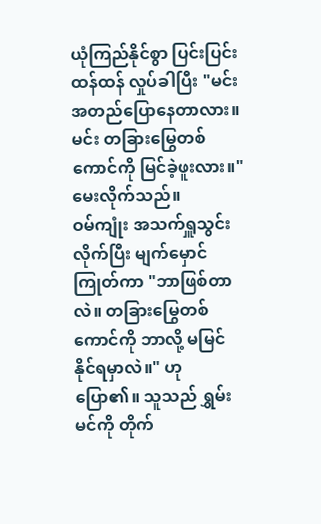ယုံကြည်နိုင်စွာ ပြင်းပြင်းထန်ထန် လှုပ်ခါပြီး "မင်း အတည်ပြောနေတာလား။ မင်း တခြားမြွေတစ်ကောင်ကို မြင်ခဲ့ဖူးလား။" မေးလိုက်သည်။
ဝမ်ကျုံး အသက်ရှူသွင်းလိုက်ပြီး မျက်မှောင်ကြုတ်ကာ "ဘာဖြစ်တာလဲ။ တခြားမြွေတစ်ကောင်ကို ဘာလို့ မမြင်နိုင်ရမှာလဲ။" ဟု ပြော၏။ သူသည် ရွှမ်းမင်ကို တိုက်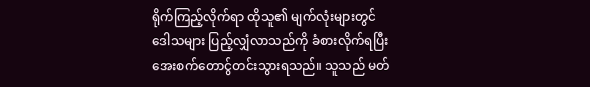ရိုက်ကြည့်လိုက်ရာ ထိုသူ၏ မျက်လုံးများတွင် ဒေါသများ ပြည့်လျှံလာသည်ကို ခံစားလိုက်ရပြီး အေးစက်တောင်ွတင်းသွားရသည်။ သူသည် မတ်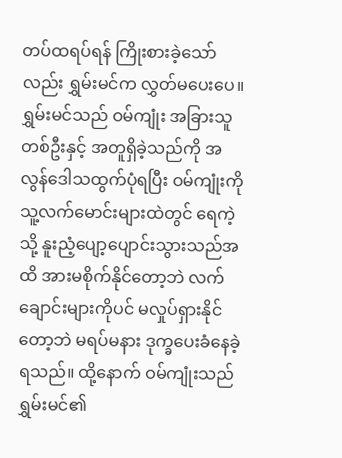တပ်ထရပ်ရန် ကြိုးစားခဲ့သော်လည်း ရွှမ်းမင်က လွှတ်မပေးပေ။
ရွှမ်းမင်သည် ဝမ်ကျုံး အခြားသူတစ်ဦးနှင့် အတူရှိခဲ့သည်ကို အလွန်ဒေါသထွက်ပုံရပြီး ဝမ်ကျုံးကို သူ့လက်မောင်းများထဲတွင် ရေကဲ့သို့ နူးညံ့ပျော့ပျောင်းသွားသည်အထိ အားမစိုက်နိုင်တော့ဘဲ လက်ချောင်းများကိုပင် မလှုပ်ရှားနိုင်တော့ဘဲ မရပ်မနား ဒုက္ခပေးခံနေခဲ့ရသည်။ ထို့နောက် ဝမ်ကျုံးသည် ရွှမ်းမင်၏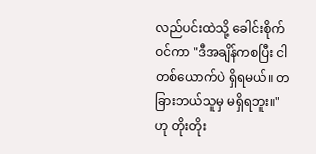လည်ပင်းထဲသို့ ခေါင်းစိုက်ဝင်ကာ "ဒီအချိန်ကစပြီး ငါတစ်ယောက်ပဲ ရှိရမယ်။ တခြားဘယ်သူမှ မရှိရဘူး။" ဟု တိုးတိုး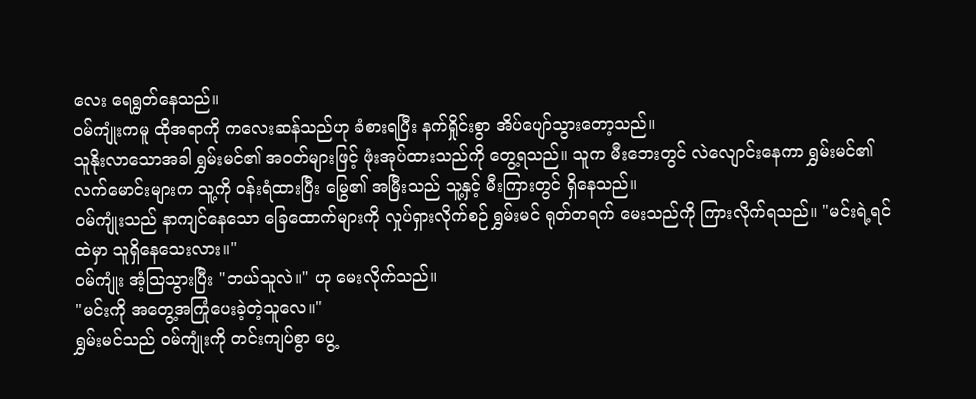လေး ရေရွတ်နေသည်။
ဝမ်ကျုံးကမူ ထိုအရာကို ကလေးဆန်သည်ဟု ခံစားရပြီး နက်ရှိုင်းစွာ အိပ်ပျော်သွားတော့သည်။
သူနိုးလာသောအခါ ရွှမ်းမင်၏ အဝတ်များဖြင့် ဖုံးအုပ်ထားသည်ကို တွေ့ရသည်။ သူက မီးဘေးတွင် လဲလျောင်းနေကာ ရွှမ်းမင်၏ လက်မောင်းများက သူ့ကို ဝန်းရံထားပြီး မြွေ၏ အမြီးသည် သူ့နှင့် မီးကြားတွင် ရှိနေသည်။
ဝမ်ကျုံးသည် နာကျင်နေသော ခြေထောက်များကို လှုပ်ရှားလိုက်စဉ် ရွှမ်းမင် ရုတ်တရက် မေးသည်ကို ကြားလိုက်ရသည်။ "မင်းရဲ့ရင်ထဲမှာ သူရှိနေသေးလား။"
ဝမ်ကျုံး အံ့သြသွားပြီး "ဘယ်သူလဲ။" ဟု မေးလိုက်သည်။
"မင်းကို အတွေ့အကြုံပေးခဲ့တဲ့သူလေ။"
ရွှမ်းမင်သည် ဝမ်ကျုံးကို တင်းကျပ်စွာ ပွေ့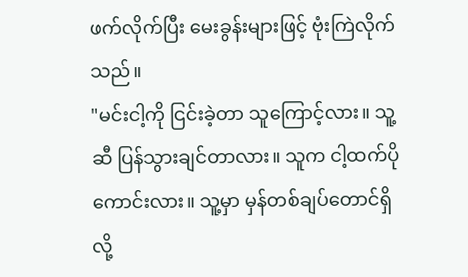ဖက်လိုက်ပြီး မေးခွန်းများဖြင့် ဗုံးကြဲလိုက်သည်။
"မင်းငါ့ကို ငြင်းခဲ့တာ သူကြောင့်လား။ သူ့ဆီ ပြန်သွားချင်တာလား။ သူက ငါ့ထက်ပိုကောင်းလား။ သူ့မှာ မှန်တစ်ချပ်တောင်ရှိလို့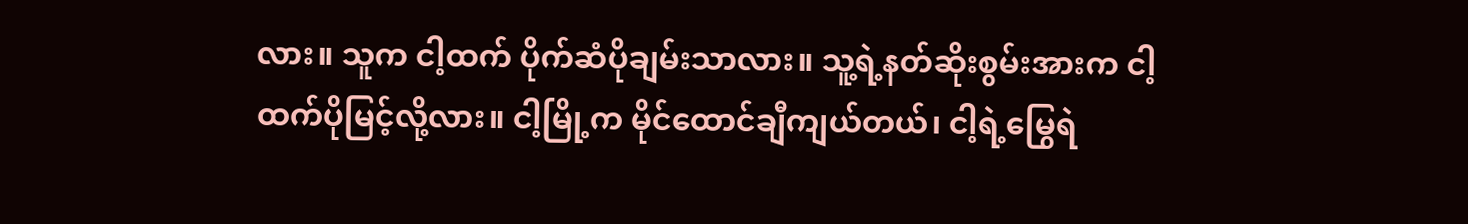လား။ သူက ငါ့ထက် ပိုက်ဆံပိုချမ်းသာလား။ သူ့ရဲ့နတ်ဆိုးစွမ်းအားက ငါ့ထက်ပိုမြင့်လို့လား။ ငါ့မြို့က မိုင်ထောင်ချီကျယ်တယ်၊ ငါ့ရဲ့မြွေရဲ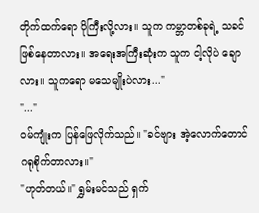တိုက်ထက်ရော ပိုကြီးလို့လား။ သူက ကမ္ဘာတစ်ခုရဲ့ သခင် ဖြစ်နေတာလား။ အရေးအကြီးဆုံးက သူက ငါ့လိုပဲ ချောလား။ သူကရော မသေမျိုးပဲလား..."
"..."
ဝမ်ကျုံးက ပြန်ဖြေလိုက်သည်။ "ခင်ဗျား အဲ့လောက်တောင် ဂရုစိုက်တာလား။"
"ဟုတ်တယ်။" ရွှမ်းမင်သည် ရှက်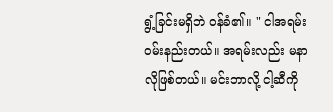ရွံ့ခြင်းမရှိဘဲ ဝန်ခံ၏။ " ငါအရမ်းဝမ်းနည်းတယ်။ အရမ်းလည်း မနာလိုဖြစ်တယ်။ မင်းဘာလို့ ငါ့ဆီကို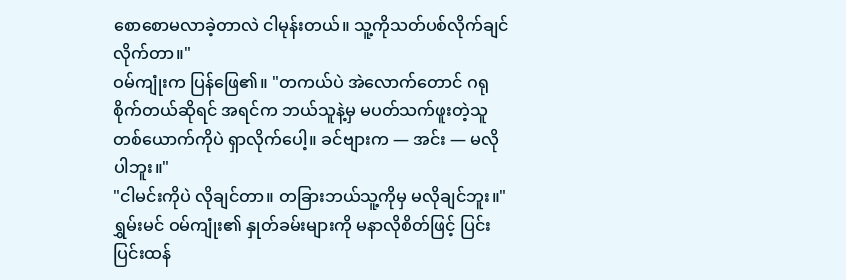စောစောမလာခဲ့တာလဲ ငါမုန်းတယ်။ သူ့ကိုသတ်ပစ်လိုက်ချင်လိုက်တာ။"
ဝမ်ကျုံးက ပြန်ဖြေ၏။ "တကယ်ပဲ အဲလောက်တောင် ဂရုစိုက်တယ်ဆိုရင် အရင်က ဘယ်သူနဲ့မှ မပတ်သက်ဖူးတဲ့သူတစ်ယောက်ကိုပဲ ရှာလိုက်ပေါ့။ ခင်ဗျားက — အင်း — မလိုပါဘူး။"
"ငါမင်းကိုပဲ လိုချင်တာ။ တခြားဘယ်သူ့ကိုမှ မလိုချင်ဘူး။" ရွှမ်းမင် ဝမ်ကျုံး၏ နှုတ်ခမ်းများကို မနာလိုစိတ်ဖြင့် ပြင်းပြင်းထန်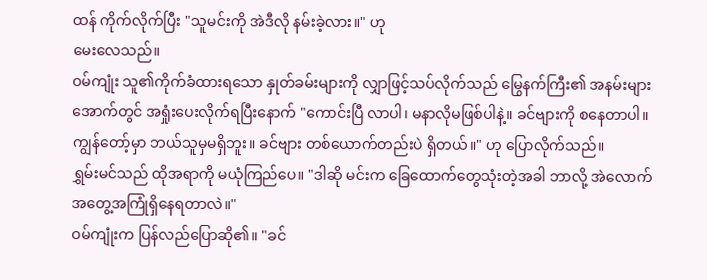ထန် ကိုက်လိုက်ပြီး "သူမင်းကို အဲဒီလို နမ်းခဲ့လား။" ဟု
မေးလေသည်။
ဝမ်ကျုံး သူ၏ကိုက်ခံထားရသော နှုတ်ခမ်းများကို လျှာဖြင့်သပ်လိုက်သည် မြွေနက်ကြီး၏ အနမ်းများအောက်တွင် အရှုံးပေးလိုက်ရပြီးနောက် "ကောင်းပြီ လာပါ၊ မနာလိုမဖြစ်ပါနဲ့။ ခင်ဗျားကို စနေတာပါ။ ကျွန်တော့်မှာ ဘယ်သူမှမရှိဘူး။ ခင်ဗျား တစ်ယောက်တည်းပဲ ရှိတယ်။" ဟု ပြောလိုက်သည်။
ရွှမ်းမင်သည် ထိုအရာကို မယုံကြည်ပေ။ "ဒါဆို မင်းက ခြေထောက်တွေသုံးတဲ့အခါ ဘာလို့ အဲလောက်အတွေ့အကြုံရှိနေရတာလဲ။"
ဝမ်ကျုံးက ပြန်လည်ပြောဆို၏။ "ခင်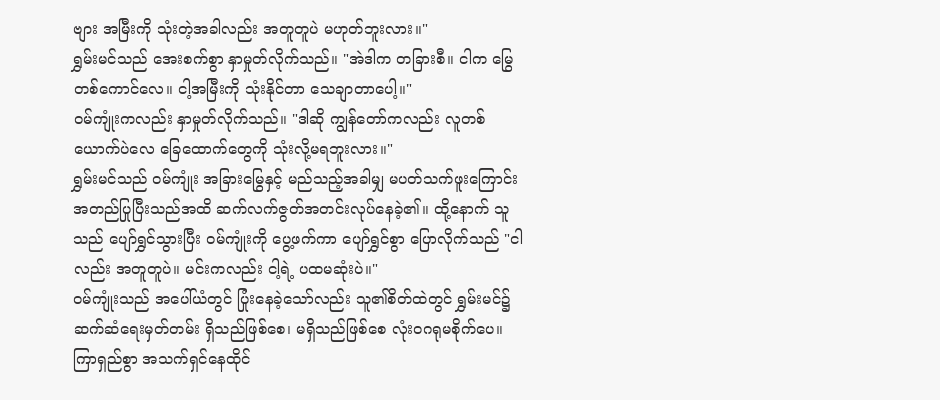ဗျား အမြီးကို သုံးတဲ့အခါလည်း အတူတူပဲ မဟုတ်ဘူးလား။"
ရွှမ်းမင်သည် အေးစက်စွာ နှာမှုတ်လိုက်သည်။ "အဲဒါက တခြားစီ။ ငါက မြွေတစ်ကောင်လေ။ ငါ့အမြီးကို သုံးနိုင်တာ သေချာတာပေါ့။"
ဝမ်ကျုံးကလည်း နှာမှုတ်လိုက်သည်။ "ဒါဆို ကျွန်တော်ကလည်း လူတစ်ယောက်ပဲလေ ခြေထောက်တွေကို သုံးလို့မရဘူးလား။"
ရွှမ်းမင်သည် ဝမ်ကျုံး အခြားမြွေနှင့် မည်သည့်အခါမျှ မပတ်သက်ဖူးကြောင်း အတည်ပြုပြီးသည်အထိ ဆက်လက်ဇွတ်အတင်းလုပ်နေခဲ့၏။ ထို့နောက် သူသည် ပျော်ရွှင်သွားပြီး ဝမ်ကျုံးကို ပွေ့ဖက်ကာ ပျော်ရွှင်စွာ ပြောလိုက်သည် "ငါလည်း အတူတူပဲ။ မင်းကလည်း ငါ့ရဲ့ ပထမဆုံးပဲ။"
ဝမ်ကျုံးသည် အပေါ်ယံတွင် ပြုံးနေခဲ့သော်လည်း သူ၏စိတ်ထဲတွင် ရွှမ်းမင်၌ ဆက်ဆံရေးမှတ်တမ်း ရှိသည်ဖြစ်စေ၊ မရှိသည်ဖြစ်စေ လုံးဝဂရုမစိုက်ပေ။
ကြာရှည်စွာ အသက်ရှင်နေထိုင်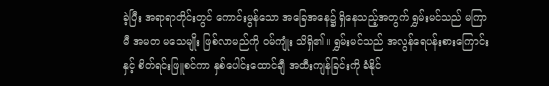ခဲ့ပြီး အရာရာတိုင်းတွင် ကောင်းမွန်သော အခြေအနေ၌ ရှိနေသည့်အတွက် ရွှမ်းမင်သည် မကြာမီ အမတ မသေမျိုး ဖြစ်လာမည်ကို ဝမ်ကျုံး သိရှိ၏။ ရွှမ်းမင်သည် အလွန်ရေပန်းစားကြောင်းနှင့် စိတ်ရင်းဖြူစင်ကာ နှစ်ပေါင်းထောင်ချီ အထီးကျန်ခြင်းကို ခံနိုင်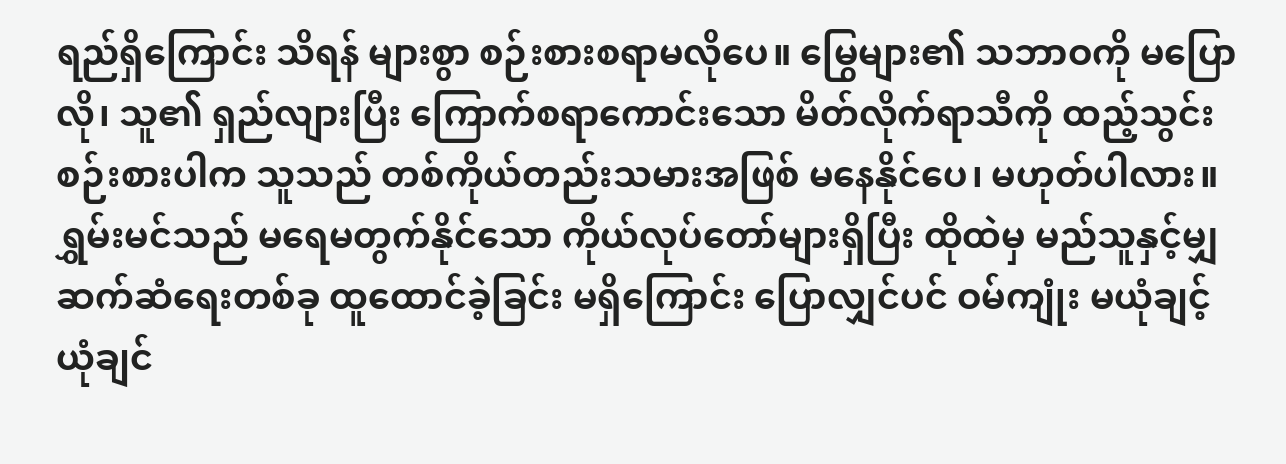ရည်ရှိကြောင်း သိရန် များစွာ စဉ်းစားစရာမလိုပေ။ မြွေများ၏ သဘာဝကို မပြောလို၊ သူ၏ ရှည်လျားပြီး ကြောက်စရာကောင်းသော မိတ်လိုက်ရာသီကို ထည့်သွင်းစဉ်းစားပါက သူသည် တစ်ကိုယ်တည်းသမားအဖြစ် မနေနိုင်ပေ၊ မဟုတ်ပါလား။
ရွှမ်းမင်သည် မရေမတွက်နိုင်သော ကိုယ်လုပ်တော်များရှိပြီး ထိုထဲမှ မည်သူနှင့်မျှ ဆက်ဆံရေးတစ်ခု ထူထောင်ခဲ့ခြင်း မရှိကြောင်း ပြောလျှင်ပင် ဝမ်ကျုံး မယုံချင့်ယုံချင်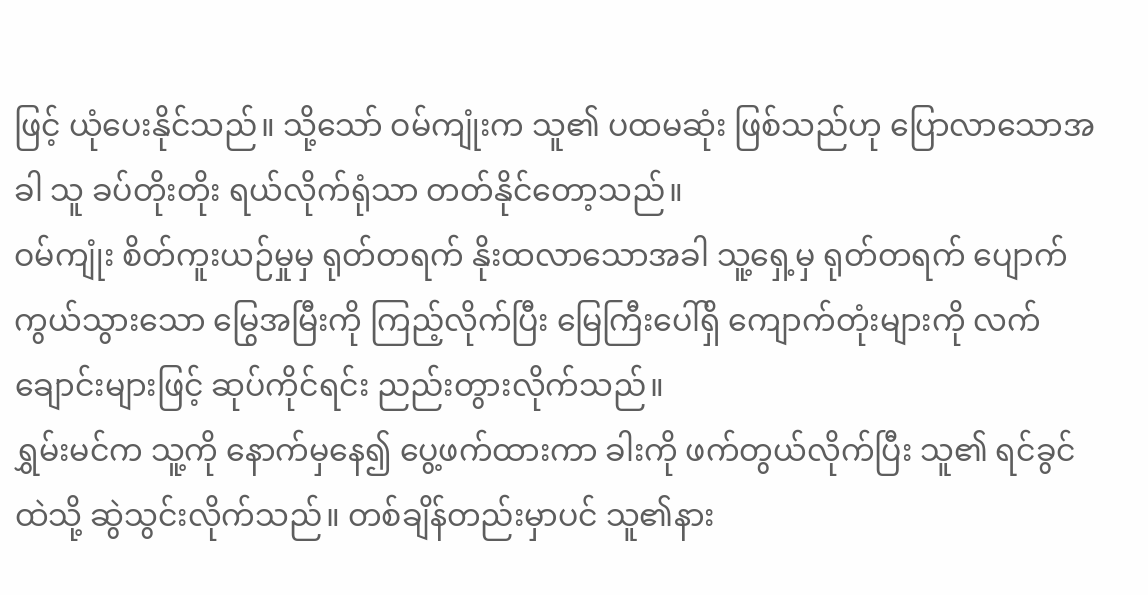ဖြင့် ယုံပေးနိုင်သည်။ သို့သော် ဝမ်ကျုံးက သူ၏ ပထမဆုံး ဖြစ်သည်ဟု ပြောလာသောအခါ သူ ခပ်တိုးတိုး ရယ်လိုက်ရုံသာ တတ်နိုင်တော့သည်။
ဝမ်ကျုံး စိတ်ကူးယဉ်မှုမှ ရုတ်တရက် နိုးထလာသောအခါ သူ့ရှေ့မှ ရုတ်တရက် ပျောက်ကွယ်သွားသော မြွေအမြီးကို ကြည့်လိုက်ပြီး မြေကြီးပေါ်ရှိ ကျောက်တုံးများကို လက်ချောင်းများဖြင့် ဆုပ်ကိုင်ရင်း ညည်းတွားလိုက်သည်။
ရွှမ်းမင်က သူ့ကို နောက်မှနေ၍ ပွေ့ဖက်ထားကာ ခါးကို ဖက်တွယ်လိုက်ပြီး သူ၏ ရင်ခွင်ထဲသို့ ဆွဲသွင်းလိုက်သည်။ တစ်ချိန်တည်းမှာပင် သူ၏နား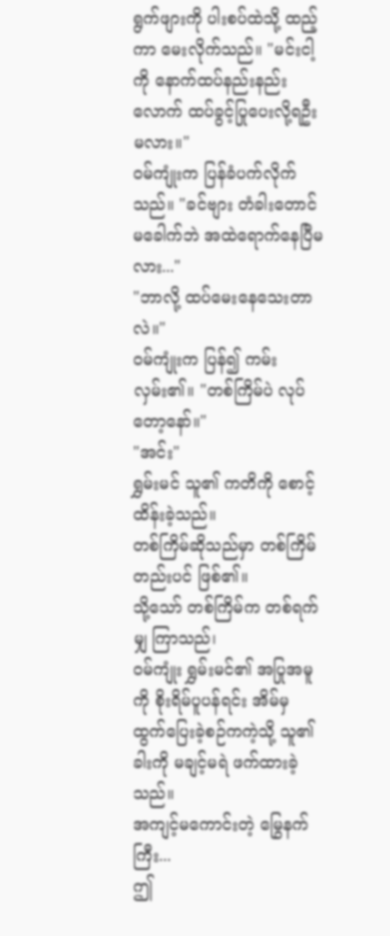ရွက်ဖျားကို ပါးစပ်ထဲသို့ ထည့်ကာ မေးလိုက်သည်။ "မင်းငါ့ကို နောက်ထပ်နည်းနည်းလောက် ထပ်ခွင့်ပြုပေးလို့ရဦးမလား။"
ဝမ်ကျုံးက ပြန်ခံပက်လိုက်သည်။ "ခင်ဗျား တံခါးတောင် မခေါက်ဘဲ အထဲရောက်နေပြီမလား..."
"ဘာလို့ ထပ်မေးနေသေးတာလဲ။"
ဝမ်ကျုံးက ပြန်၍ ကမ်းလှမ်း၏။ "တစ်ကြိမ်ပဲ လုပ်တော့နော်။"
"အင်း"
ရွှမ်းမင် သူ၏ ကတိကို စောင့်ထိန်းခဲ့သည်။
တစ်ကြိမ်ဆိုသည်မှာ တစ်ကြိမ်တည်းပင် ဖြစ်၏။
သို့သော် တစ်ကြိမ်က တစ်ရက်မျှ ကြာသည်၊
ဝမ်ကျုံး ရွှမ်းမင်၏ အပြုအမူကို စိုးရိမ်ပူပန်ရင်း အိမ်မှ ထွက်ပြေးခဲ့စဉ်ကကဲ့သို့ သူ၏ခါးကို မချင့်မရဲ ဖက်ထားခဲ့သည်။
အကျင့်မကောင်းတဲ့ မြွေနက်ကြီး...
ဤ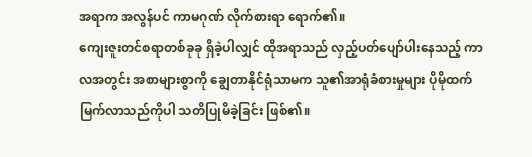အရာက အလွန်ပင် ကာမဂုဏ် လိုက်စားရာ ရောက်၏။
ကျေးဇူးတင်စရာတစ်ခုခု ရှိခဲ့ပါလျှင် ထိုအရာသည် လှည့်ပတ်ပျော်ပါးနေသည့် ကာလအတွင်း အစာများစွာကို ချွေတာနိုင်ရုံသာမက သူ၏အာရုံခံစားမှုများ ပိုမိုထက်မြက်လာသည်ကိုပါ သတိပြုမိခဲ့ခြင်း ဖြစ်၏။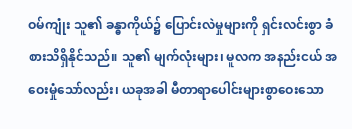ဝမ်ကျုံး သူ၏ ခန္ဓာကိုယ်၌ ပြောင်းလဲမှုများကို ရှင်းလင်းစွာ ခံစားသိရှိနိုင်သည်။ သူ၏ မျက်လုံးများ၊ မူလက အနည်းငယ် အဝေးမှုံသော်လည်း၊ ယခုအခါ မီတာရာပေါင်းများစွာဝေးသော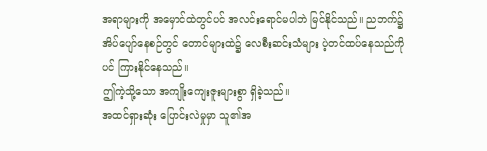အရာများကို အမှောင်ထဲတွင်ပင် အလင်းရောင်မပါဘဲ မြင်နိုင်သည်။ ညဘက်၌ အိပ်ပျော်နေစဉ်တွင် တောင်များထဲ၌ လေစီးဆင်းသံများ ပဲ့တင်ထပ်နေသည်ကိုပင် ကြားနိုင်နေသည်။
ဤကဲ့သို့သော အကျိုးကျေးဇူးများစွာ ရှိခဲ့သည်။
အထင်ရှားဆုံး ပြောင်းလဲမှုမှာ သူ၏အ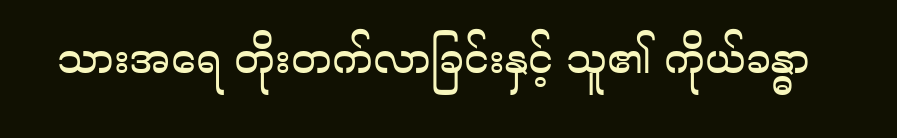သားအရေ တိုးတက်လာခြင်းနှင့် သူ၏ ကိုယ်ခန္ဓာ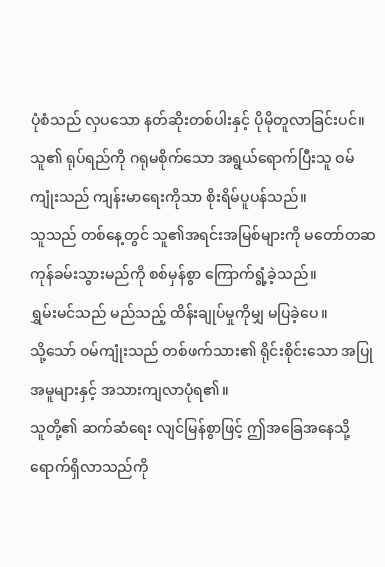ပုံစံသည် လှပသော နတ်ဆိုးတစ်ပါးနှင့် ပိုမိုတူလာခြင်းပင်။
သူ၏ ရုပ်ရည်ကို ဂရုမစိုက်သော အရွယ်ရောက်ပြီးသူ ဝမ်ကျုံးသည် ကျန်းမာရေးကိုသာ စိုးရိမ်ပူပန်သည်။
သူသည် တစ်နေ့တွင် သူ၏အရင်းအမြစ်များကို မတော်တဆ ကုန်ခမ်းသွားမည်ကို စစ်မှန်စွာ ကြောက်ရွံ့ခဲ့သည်။
ရွှမ်းမင်သည် မည်သည့် ထိန်းချုပ်မှုကိုမျှ မပြခဲ့ပေ။
သို့သော် ဝမ်ကျုံးသည် တစ်ဖက်သား၏ ရိုင်းစိုင်းသော အပြုအမူများနှင့် အသားကျလာပုံရ၏။
သူတို့၏ ဆက်ဆံရေး လျင်မြန်စွာဖြင့် ဤအခြေအနေသို့ ရောက်ရှိလာသည်ကို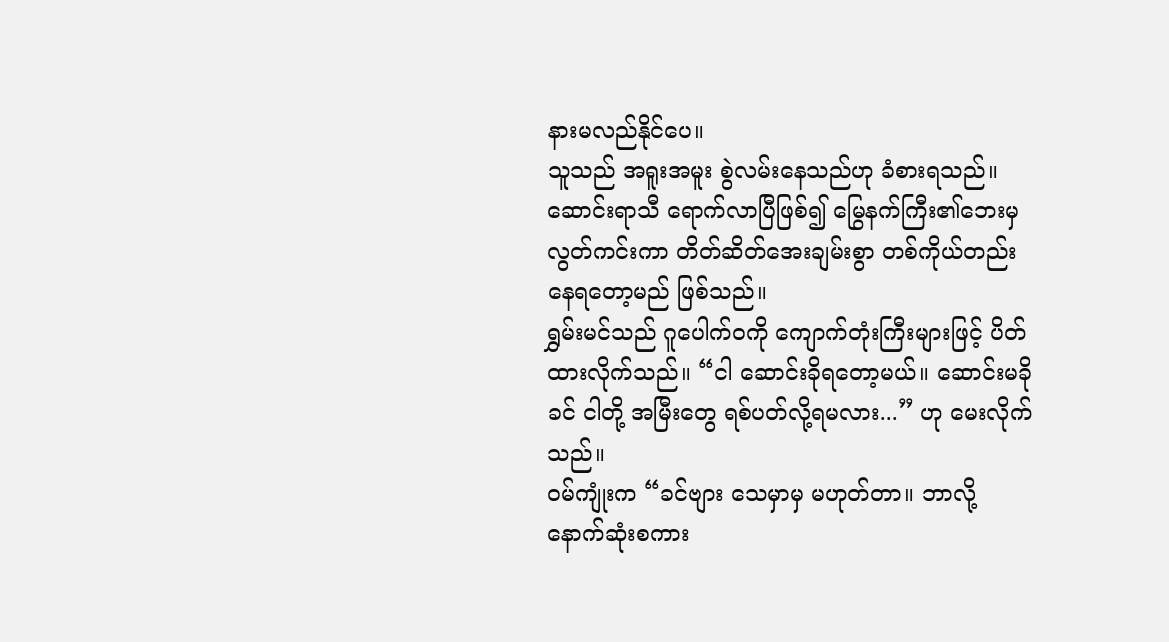နားမလည်နိုင်ပေ။
သူသည် အရူးအမူး စွဲလမ်းနေသည်ဟု ခံစားရသည်။
ဆောင်းရာသီ ရောက်လာပြီဖြစ်၍ မြွေနက်ကြီး၏ဘေးမှ လွတ်ကင်းကာ တိတ်ဆိတ်အေးချမ်းစွာ တစ်ကိုယ်တည်း နေရတော့မည် ဖြစ်သည်။
ရွှမ်းမင်သည် ဂူပေါက်ဝကို ကျောက်တုံးကြီးများဖြင့် ပိတ်ထားလိုက်သည်။ “ငါ ဆောင်းခိုရတော့မယ်။ ဆောင်းမခိုခင် ငါတို့ အမြီးတွေ ရစ်ပတ်လို့ရမလား...” ဟု မေးလိုက်သည်။
ဝမ်ကျုံးက “ခင်ဗျား သေမှာမှ မဟုတ်တာ။ ဘာလို့ နောက်ဆုံးစကား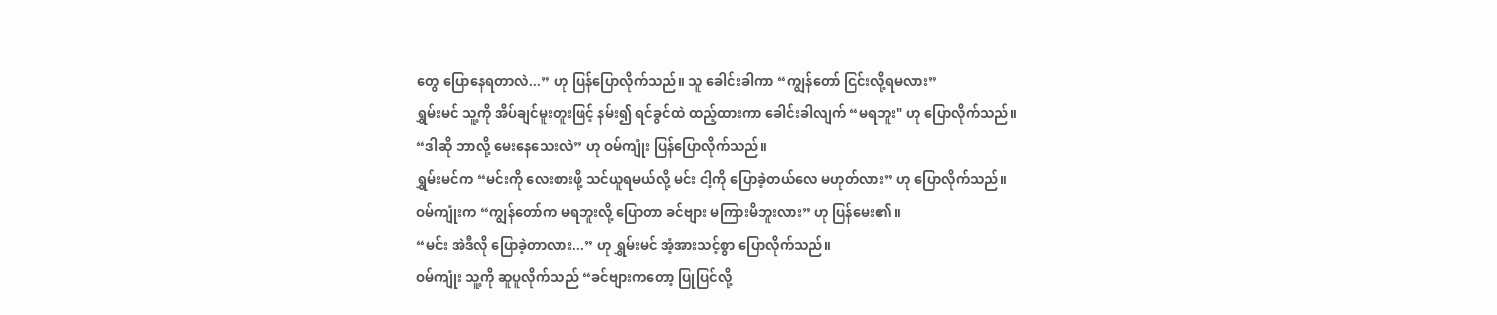တွေ ပြောနေရတာလဲ...” ဟု ပြန်ပြောလိုက်သည်။ သူ ခေါင်းခါကာ “ကျွန်တော် ငြင်းလို့ရမလား”
ရွှမ်းမင် သူ့ကို အိပ်ချင်မူးတူးဖြင့် နမ်း၍ ရင်ခွင်ထဲ ထည့်ထားကာ ခေါင်းခါလျက် “မရဘူး" ဟု ပြောလိုက်သည်။
“ဒါဆို ဘာလို့ မေးနေသေးလဲ” ဟု ဝမ်ကျုံး ပြန်ပြောလိုက်သည်။
ရွှမ်းမင်က “မင်းကို လေးစားဖို့ သင်ယူရမယ်လို့ မင်း ငါ့ကို ပြောခဲ့တယ်လေ မဟုတ်လား” ဟု ပြောလိုက်သည်။
ဝမ်ကျုံးက “ကျွန်တော်က မရဘူးလို့ ပြောတာ ခင်ဗျား မကြားမိဘူးလား” ဟု ပြန်မေး၏။
“မင်း အဲဒီလို ပြောခဲ့တာလား...” ဟု ရွှမ်းမင် အံ့အားသင့်စွာ ပြောလိုက်သည်။
ဝမ်ကျုံး သူ့ကို ဆူပူလိုက်သည် “ခင်ဗျားကတော့ ပြုပြင်လို့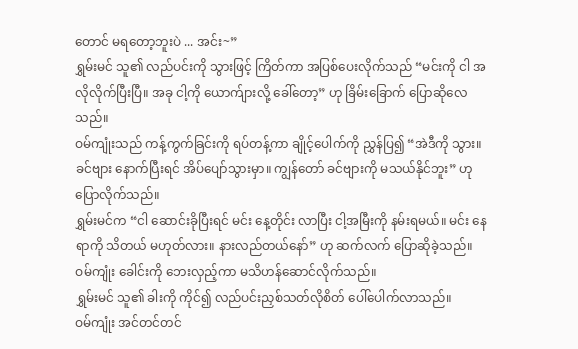တောင် မရတော့ဘူးပဲ ... အင်း~”
ရွှမ်းမင် သူ၏ လည်ပင်းကို သွားဖြင့် ကြိတ်ကာ အပြစ်ပေးလိုက်သည် “မင်းကို ငါ အလိုလိုက်ပြီးပြီ။ အခု ငါ့ကို ယောက်ျားလို့ ခေါ်တော့” ဟု ခြိမ်းခြောက် ပြောဆိုလေသည်။
ဝမ်ကျုံးသည် ကန့်ကွက်ခြင်းကို ရပ်တန့်ကာ ချိုင့်ပေါက်ကို ညွှန်ပြ၍ “အဲဒီကို သွား။ ခင်ဗျား နောက်ပြီးရင် အိပ်ပျော်သွားမှာ။ ကျွန်တော် ခင်ဗျားကို မသယ်နိုင်ဘူး” ဟု ပြောလိုက်သည်။
ရွှမ်းမင်က “ငါ ဆောင်းခိုပြီးရင် မင်း နေ့တိုင်း လာပြီး ငါ့အမြီးကို နမ်းရမယ်။ မင်း နေရာကို သိတယ် မဟုတ်လား။ နားလည်တယ်နော်” ဟု ဆက်လက် ပြောဆိုခဲ့သည်။
ဝမ်ကျုံး ခေါင်းကို ဘေးလှည့်ကာ မသိဟန်ဆောင်လိုက်သည်။
ရွှမ်းမင် သူ၏ ခါးကို ကိုင်၍ လည်ပင်းညှစ်သတ်လိုစိတ် ပေါ်ပေါက်လာသည်။
ဝမ်ကျုံး အင်တင်တင်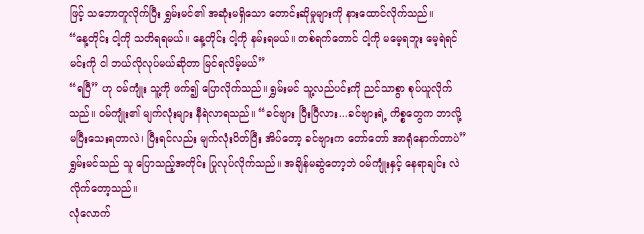ဖြင့် သဘောတူလိုက်ပြီး ရွှမ်းမင်၏ အဆုံးမရှိသော တောင်းဆိုမှုများကို နားထောင်လိုက်သည်။
“နေ့တိုင်း ငါ့ကို သတိရရမယ်။ နေ့တိုင်း ငါ့ကို နမ်းရမယ်။ တစ်ရက်တောင် ငါ့ကို မမေ့ရဘူး မေ့ရဲရင် မင်းကို ငါ ဘယ်လိုလုပ်မယ်ဆိုတာ မြင်ရလိမ့်မယ်”
“ရပြီ” ဟု ဝမ်ကျုံး သူ့ကို ဖက်၍ ပြောလိုက်သည်။ ရွှမ်းမင် သူ့လည်ပင်းကို ညင်သာစွာ စုပ်ယူလိုက်သည်။ ဝမ်ကျုံး၏ မျက်လုံးများ နီရဲလာရသည်။ “ခင်ဗျား ပြီးပြီလား...ခင်ဗျားရဲ့ ကိစ္စတွေက ဘာလို့ မပြီးသေးရတာလဲ၊ ပြီးရင်လည်း မျက်လုံးပိတ်ပြီး အိပ်တော့ ခင်ဗျားက တော်တော် အာရုံနောက်တာပဲ”
ရွှမ်းမင်သည် သူ ပြောသည့်အတိုင်း ပြုလုပ်လိုက်သည်။ အချိန်မဆွဲတော့ဘဲ ဝမ်ကျုံးနှင့် နေရာချင်း လဲလိုက်တော့သည်။
လုံလောက်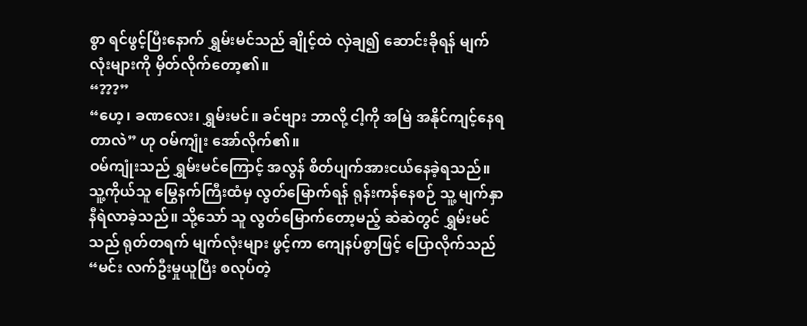စွာ ရင်ဖွင့်ပြီးနောက် ရွှမ်းမင်သည် ချိုင့်ထဲ လှဲချ၍ ဆောင်းခိုရန် မျက်လုံးများကို မှိတ်လိုက်တော့၏။
“???”
“ဟေ့၊ ခဏလေး၊ ရွှမ်းမင်။ ခင်ဗျား ဘာလို့ ငါ့ကို အမြဲ အနိုင်ကျင့်နေရတာလဲ” ဟု ဝမ်ကျုံး အော်လိုက်၏။
ဝမ်ကျုံးသည် ရွှမ်းမင်ကြောင့် အလွန် စိတ်ပျက်အားငယ်နေခဲ့ရသည်။
သူ့ကိုယ်သူ မြွေနက်ကြီးထံမှ လွတ်မြောက်ရန် ရုန်းကန်နေစဉ် သူ့ မျက်နှာနီရဲလာခဲ့သည်။ သို့သော် သူ လွတ်မြောက်တော့မည့် ဆဲဆဲတွင် ရွှမ်းမင်သည် ရုတ်တရက် မျက်လုံးများ ဖွင့်ကာ ကျေနပ်စွာဖြင့် ပြောလိုက်သည် “မင်း လက်ဦးမှုယူပြီး စလုပ်တဲ့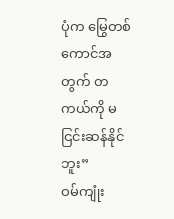ပုံက မြွေတစ်ကောင်အတွက် တကယ်ကို မငြင်းဆန်နိုင်ဘူး”
ဝမ်ကျုံး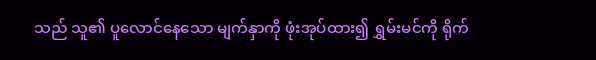သည် သူ၏ ပူလောင်နေသော မျက်နှာကို ဖုံးအုပ်ထား၍ ရွှမ်းမင်ကို ရိုက်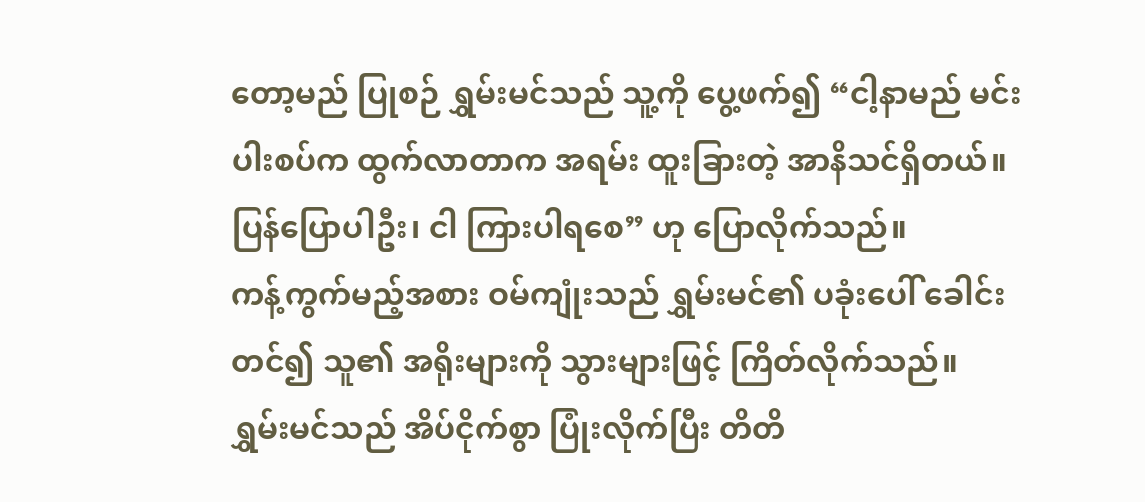တော့မည် ပြုစဉ် ရွှမ်းမင်သည် သူ့ကို ပွေ့ဖက်၍ “ငါ့နာမည် မင်းပါးစပ်က ထွက်လာတာက အရမ်း ထူးခြားတဲ့ အာနိသင်ရှိတယ်။ ပြန်ပြောပါဦး၊ ငါ ကြားပါရစေ” ဟု ပြောလိုက်သည်။
ကန့်ကွက်မည့်အစား ဝမ်ကျုံးသည် ရွှမ်းမင်၏ ပခုံးပေါ် ခေါင်းတင်၍ သူ၏ အရိုးများကို သွားများဖြင့် ကြိတ်လိုက်သည်။
ရွှမ်းမင်သည် အိပ်ငိုက်စွာ ပြုံးလိုက်ပြီး တိတိ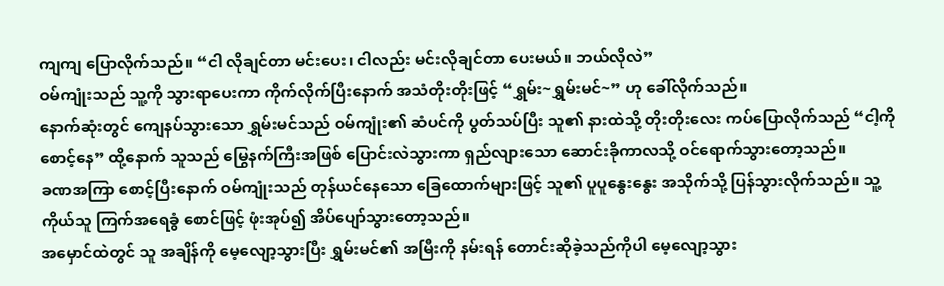ကျကျ ပြောလိုက်သည်။ “ငါ လိုချင်တာ မင်းပေး၊ ငါလည်း မင်းလိုချင်တာ ပေးမယ်။ ဘယ်လိုလဲ”
ဝမ်ကျုံးသည် သူ့ကို သွားရာပေးကာ ကိုက်လိုက်ပြီးနောက် အသံတိုးတိုးဖြင့် “ရွှမ်း~ရွှမ်းမင်~” ဟု ခေါ်လိုက်သည်။
နောက်ဆုံးတွင် ကျေနပ်သွားသော ရွှမ်းမင်သည် ဝမ်ကျုံး၏ ဆံပင်ကို ပွတ်သပ်ပြီး သူ၏ နားထဲသို့ တိုးတိုးလေး ကပ်ပြောလိုက်သည် “ငါ့ကို စောင့်နေ” ထို့နောက် သူသည် မြွေနက်ကြီးအဖြစ် ပြောင်းလဲသွားကာ ရှည်လျားသော ဆောင်းခိုကာလသို့ ဝင်ရောက်သွားတော့သည်။
ခဏအကြာ စောင့်ပြီးနောက် ဝမ်ကျုံးသည် တုန်ယင်နေသော ခြေထောက်များဖြင့် သူ၏ ပူပူနွေးနွေး အသိုက်သို့ ပြန်သွားလိုက်သည်။ သူ့ကိုယ်သူ ကြက်အရေခွံ စောင်ဖြင့် ဖုံးအုပ်၍ အိပ်ပျော်သွားတော့သည်။
အမှောင်ထဲတွင် သူ အချိန်ကို မေ့လျော့သွားပြီး ရွှမ်းမင်၏ အမြီးကို နမ်းရန် တောင်းဆိုခဲ့သည်ကိုပါ မေ့လျော့သွား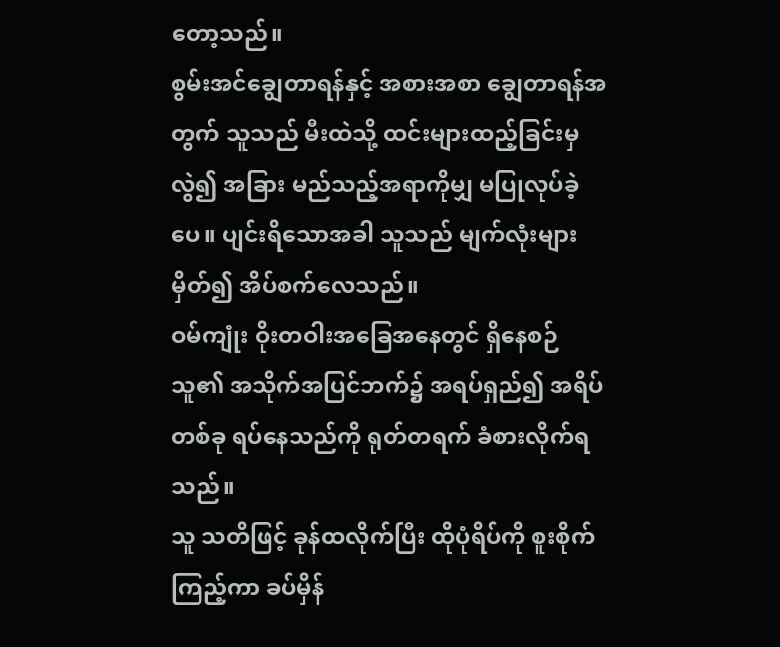တော့သည်။
စွမ်းအင်ချွေတာရန်နှင့် အစားအစာ ချွေတာရန်အတွက် သူသည် မီးထဲသို့ ထင်းများထည့်ခြင်းမှလွဲ၍ အခြား မည်သည့်အရာကိုမျှ မပြုလုပ်ခဲ့ပေ။ ပျင်းရိသောအခါ သူသည် မျက်လုံးများ မှိတ်၍ အိပ်စက်လေသည်။
ဝမ်ကျုံး ဝိုးတဝါးအခြေအနေတွင် ရှိနေစဉ် သူ၏ အသိုက်အပြင်ဘက်၌ အရပ်ရှည်၍ အရိပ်တစ်ခု ရပ်နေသည်ကို ရုတ်တရက် ခံစားလိုက်ရသည်။
သူ သတိဖြင့် ခုန်ထလိုက်ပြီး ထိုပုံရိပ်ကို စူးစိုက်ကြည့်ကာ ခပ်မှိန်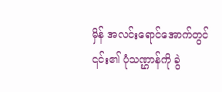မှိန် အလင်းရောင်အောက်တွင် ၎င်း၏ ပုံသဏ္ဌာန်ကို ခွဲ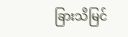ခြားသိမြင်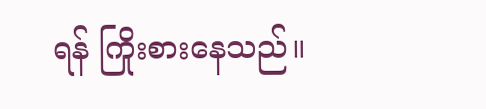ရန် ကြိုးစားနေသည်။